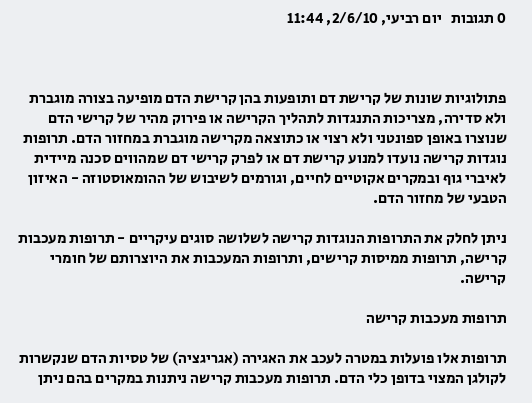0 תגובות   יום רביעי, 2/6/10, 11:44



פתולוגיות שונות של קרישת דם ותופעות בהן קרישת הדם מופיעה בצורה מוגברת ולא סדירה, מצריכות התנגדות לתהליך הקרישה או פירוק מהיר של קרישי הדם שנוצרו באופן ספונטני ולא רצוי או כתוצאה מקרישה מוגברת במחזור הדם. תרופות נוגדות קרישה נועדו למנוע קרישת דם או לפרק קרישי דם שמהווים סכנה מיידית לאיברי גוף ובמקרים אקוטיים לחיים, וגורמים לשיבוש של ההומאוסטוזה - האיזון הטבעי של מחזור הדם.

ניתן לחלק את התרופות הנוגדות קרישה לשלושה סוגים עיקריים - תרופות מעכבות קרישה, תרופות ממיסות קרישים, ותרופות המעכבות את היוצרותם של חומרי קרישה.

תרופות מעכבות קרישה

תרופות אלו פועלות במטרה לעכב את האגירה (אגריגציה) של טסיות הדם שנקשרות לקולגן המצוי בדופן כלי הדם. תרופות מעכבות קרישה ניתנות במקרים בהם ניתן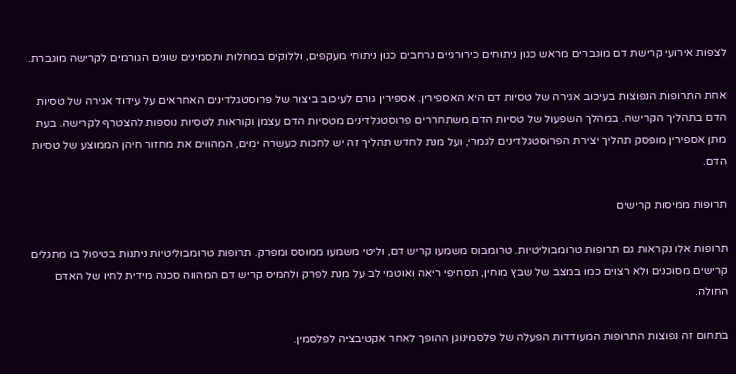לצפות אירועי קרישת דם מוגברים מראש כגון ניתוחים כירורגיים נרחבים כגון ניתוחי מעקפים, וללוקים במחלות ותסמינים שונים הגורמים לקרישה מוגברת.

אחת התרופות הנפוצות בעיכוב אגירה של טסיות דם היא האספירין. אספירין גורם לעיכוב ביצור של פרוסטגלדינים האחראים על עידוד אגירה של טסיות הדם בתהליך הקרישה. במהלך השפעול של טסיות הדם משתחררים פרוסטגלדינים מטסיות הדם עצמן וקוראות לטסיות נוספות להצטרף לקרישה. בעת מתן אספירין מופסק תהליך יצירת הפרוסטגלדינים לגמרי, ועל מנת לחדש תהליך זה יש לחכות כעשרה ימים, המהווים את מחזור חיהן הממוצע של טסיות הדם.

תרופות ממיסות קרישים

תרופות אלו נקראות גם תרופות טרומבוליטיות. טרומבוס משמעו קריש דם, וליטי משמעו ממוסס ומפרק. תרופות טרומבוליטיות ניתנות בטיפול בו מתגלים קרישים מסוכנים ולא רצוים כמו במצב של שבץ מוחין, תסחיפי ריאה ואוטמי לב על מנת לפרק ולהמיס קריש דם המהווה סכנה מידית לחיו של האדם החולה.

בתחום זה נפוצות התרופות המעודדות הפעלה של פלסמינוגן ההופך לאחר אקטיבציה לפלסמין.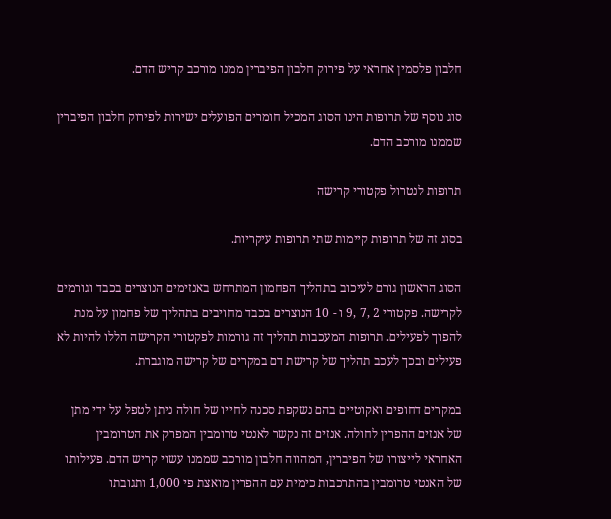חלבון פלסמין אחראי על פירוק חלבון הפיברין ממנו מורכב קריש הדם.

סוג נוסף של תרופות הינו הסוג המכיל חומרים הפועלים ישירות לפירוק חלבון הפיברין שממנו מורכב הדם.

תרופות לנטרול פקטורי קרישה

בסוג זה של תרופות קיימות שתי תרופות עיקריות.

הסוג הראשון גורם לעיכוב בתהליך הפחמון המתרחש באנזימים הנוצרים בכבד וגורמים לקרישה. פקטורי 2 ,7 ,9 ו - 10 הנוצרים בכבד מחויבים בתהליך של פחמון על מנת להפוך לפעילים. תרופות המעכבות תהליך זה גורמות לפקטורי הקרישה הללו להיות לא פעילים ובכך לעכב תהליך של קרישת דם במקרים של קרישה מוגברת.

במקרים דחופים ואקוטיים בהם נשקפת סכנה לחייו של חולה ניתן לטפל על ידי מתן של אנזים ההפרין לחולה. אנזים זה נקשר לאנטי טרומבין המפרק את הטרומבין האחראי לייצורו של הפיברין, המהווה חלבון מורכב שממנו עשוי קריש הדם. פעילותו של האנטי טרומבין בהתרכבות כימית עם ההפרין מואצת פי 1,000 ותגובתו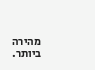מהירה ביותר.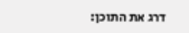דרג את התוכן: